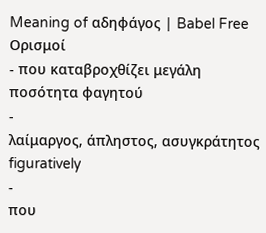Meaning of αδηφάγος | Babel Free
Ορισμοί
- που καταβροχθίζει μεγάλη ποσότητα φαγητού
-
λαίμαργος, άπληστος, ασυγκράτητος figuratively
-
που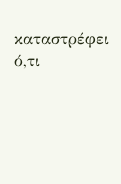καταστρέφει ό,τι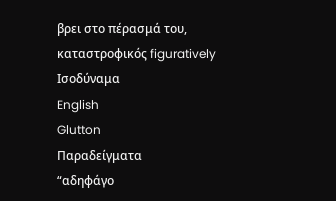βρει στο πέρασμά του, καταστροφικός figuratively
Ισοδύναμα
English
Glutton
Παραδείγματα
“αδηφάγο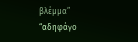βλέμμα”
“αδηφάγο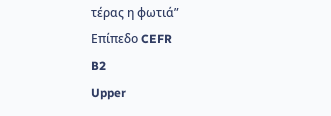τέρας η φωτιά”
Επίπεδο CEFR
B2
Upper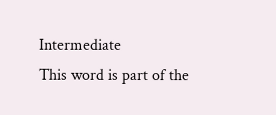Intermediate
This word is part of the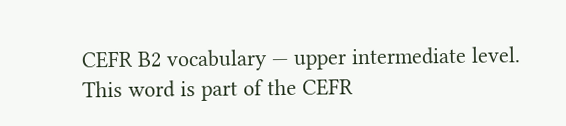CEFR B2 vocabulary — upper intermediate level.
This word is part of the CEFR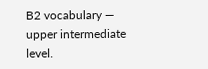B2 vocabulary — upper intermediate level.